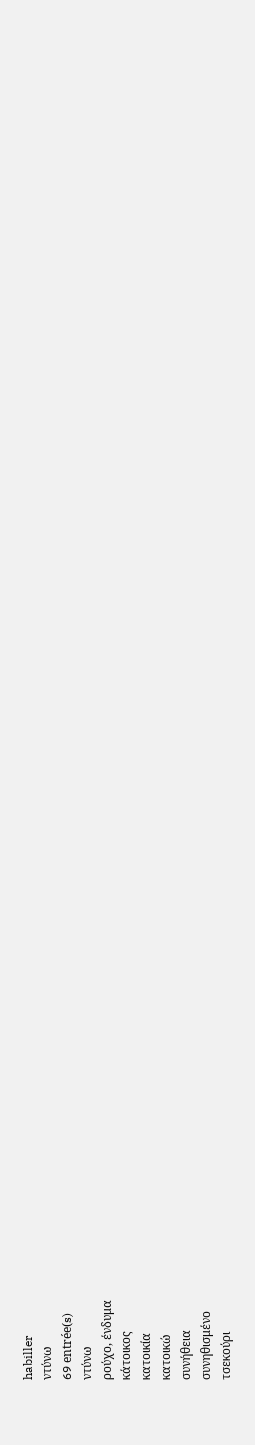habiller
ντύνω
69 entrée(s)
ντύνω
ρούχο, ένδυμα
κάτοικος
κατοικία
κατοικώ
συνήθεια
συνηθισμένο
τσεκούρι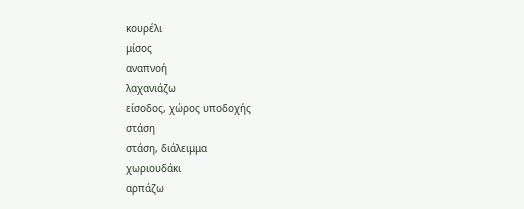κουρέλι
μίσος
αναπνοή
λαχανιάζω
είσοδος, χώρος υποδοχής
στάση
στάση, διάλειμμα
χωριουδάκι
αρπάζω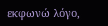εκφωνώ λόγο,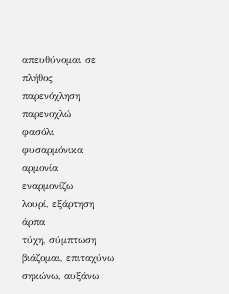απευθύνομαι σε πλήθος
παρενόχληση
παρενοχλώ
φασόλι
φυσαρμόνικα
αρμονία
εναρμονίζω
λουρί, εξάρτηση
άρπα
τύχη, σύμπτωση
βιάζομαι, επιταχύνω
σηκώνω, αυξάνω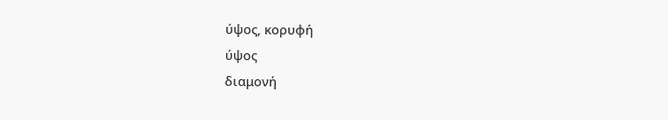ύψος, κορυφή
ύψος
διαμονή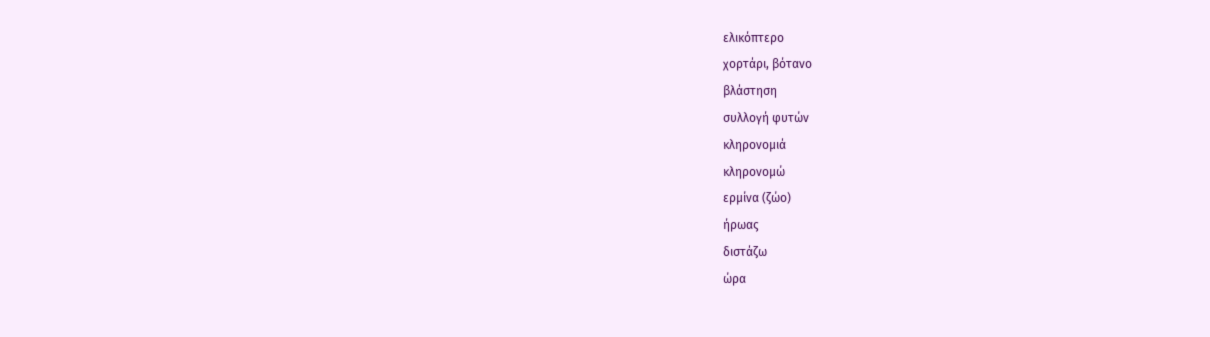ελικόπτερο
χορτάρι, βότανο
βλάστηση
συλλογή φυτών
κληρονομιά
κληρονομώ
ερμίνα (ζώο)
ήρωας
διστάζω
ώρα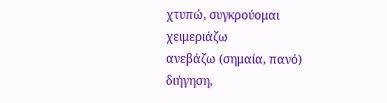χτυπώ, συγκρούομαι
χειμεριάζω
ανεβάζω (σημαία, πανό)
διήγηση,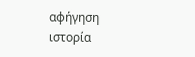αφήγηση
ιστορία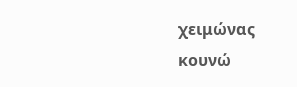χειμώνας
κουνώ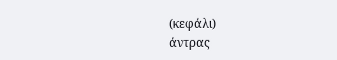(κεφάλι)
άντρας